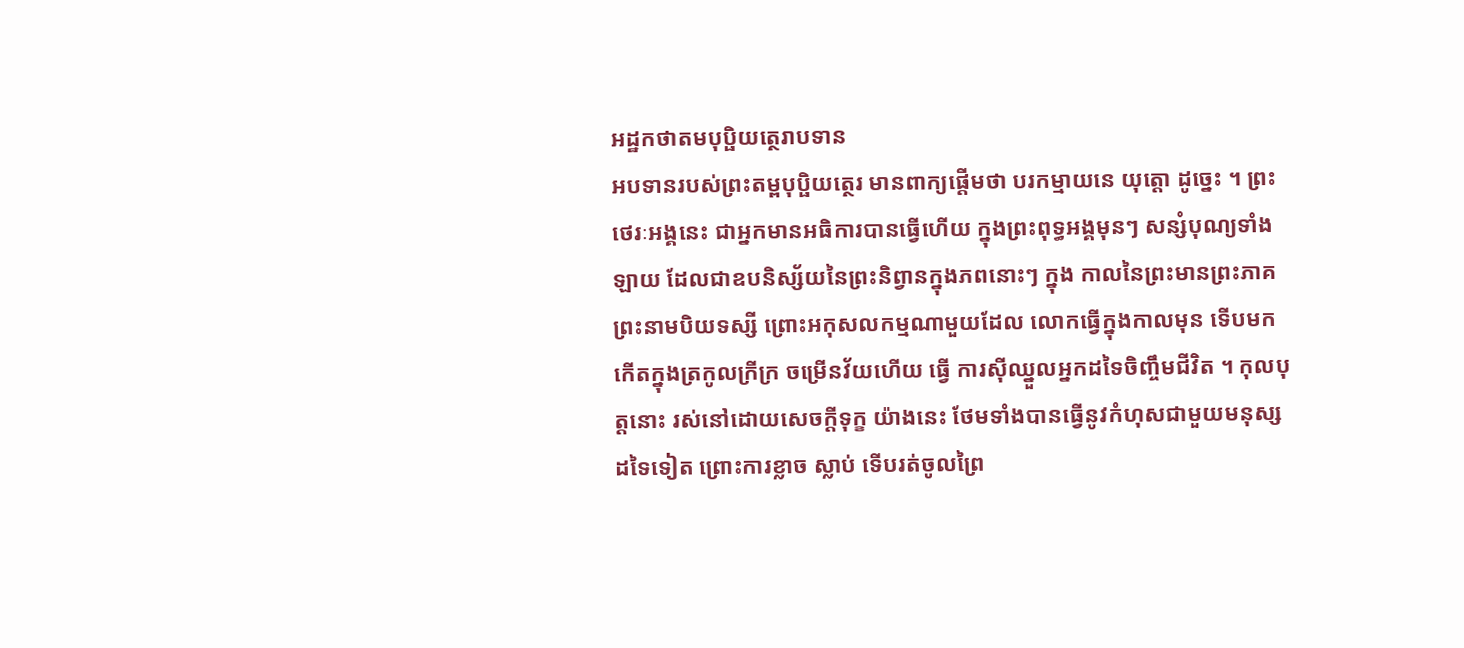អដ្ឋកថាតមបុប្ផិយត្ថេរាបទាន
អបទានរបស់ព្រះតម្ពបុប្ផិយត្ថេរ មានពាក្យផ្តើមថា បរកម្មាយនេ យុត្តោ ដូច្នេះ ។ ព្រះថេរៈអង្គនេះ ជាអ្នកមានអធិការបានធ្វើហើយ ក្នុងព្រះពុទ្ធអង្គមុនៗ សន្សំបុណ្យទាំងឡាយ ដែលជាឧបនិស្ស័យនៃព្រះនិព្វានក្នុងភពនោះៗ ក្នុង កាលនៃព្រះមានព្រះភាគព្រះនាមបិយទស្សី ព្រោះអកុសលកម្មណាមួយដែល លោកធ្វើក្នុងកាលមុន ទើបមកកើតក្នុងត្រកូលក្រីក្រ ចម្រើនវ័យហើយ ធ្វើ ការស៊ីឈ្នួលអ្នកដទៃចិញ្ចឹមជីវិត ។ កុលបុត្តនោះ រស់នៅដោយសេចក្តីទុក្ខ យ៉ាងនេះ ថែមទាំងបានធ្វើនូវកំហុសជាមួយមនុស្សដទៃទៀត ព្រោះការខ្លាច ស្លាប់ ទើបរត់ចូលព្រៃ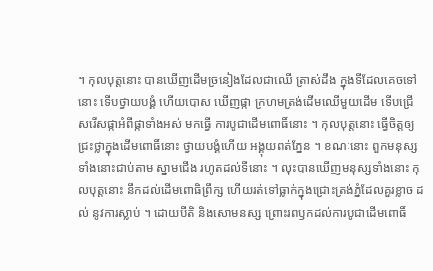។ កុលបុត្តនោះ បានឃើញដើមច្រនៀងដែលជាឈើ ត្រាស់ដឹង ក្នុងទីដែលគេចទៅនោះ ទើបថ្វាយបង្គំ ហើយបោស ឃើញផ្កា ក្រហមត្រង់ដើមឈើមួយដើម ទើបជ្រើសរើសផ្កាអំពីផ្កាទាំងអស់ មកធ្វើ ការបូជាដើមពោធិ៍នោះ ។ កុលបុត្តនោះ ធ្វើចិត្តឲ្យជ្រះថ្លាក្នុងដើមពោធិ៍នោះ ថ្វាយបង្គំហើយ អង្គុយពត់ភ្នែន ។ ខណៈនោះ ពួកមនុស្សទាំងនោះជាប់តាម ស្នាមជើង រហូតដល់ទីនោះ ។ លុះបានឃើញមនុស្សទាំងនោះ កុលបុត្តនោះ នឹកដល់ដើមពោធិព្រឹក្ស ហើយរត់ទៅធ្លាក់ក្នុងជ្រោះត្រង់ភ្នំដែលគួរខ្លាច ដល់ នូវការស្លាប់ ។ ដោយបីតិ និងសោមនស្ស ព្រោះរពឫកដល់ការបូជាដើមពោធិ៍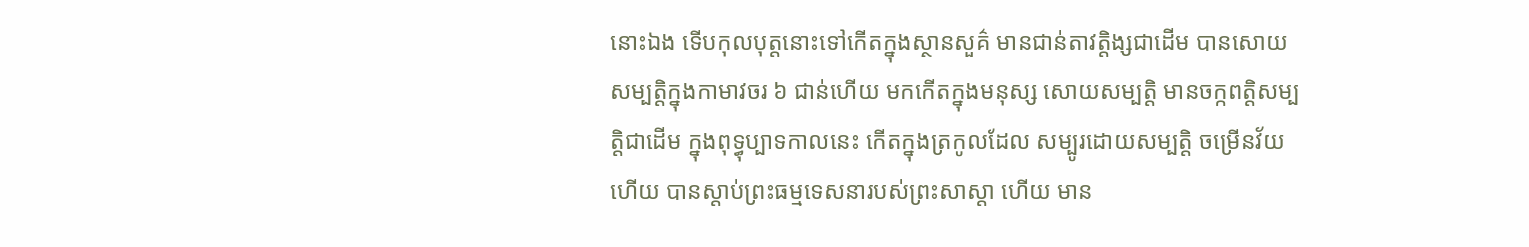នោះឯង ទើបកុលបុត្តនោះទៅកើតក្នុងស្ថានសួគ៌ មានជាន់តាវត្តិង្សជាដើម បានសោយ សម្បត្តិក្នុងកាមាវចរ ៦ ជាន់ហើយ មកកើតក្នុងមនុស្ស សោយសម្បត្តិ មានចក្កពត្តិសម្បត្តិជាដើម ក្នុងពុទ្ធុប្បាទកាលនេះ កើតក្នុងត្រកូលដែល សម្បូរដោយសម្បត្តិ ចម្រើនវ័យហើយ បានស្តាប់ព្រះធម្មទេសនារបស់ព្រះសាស្តា ហើយ មាន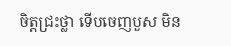ចិត្តជ្រះថ្លា ទើបចេញបួស មិន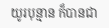យូរបុន្មាន ក៏បានជា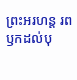ព្រះអរហន្ត រពឫកដល់បុ